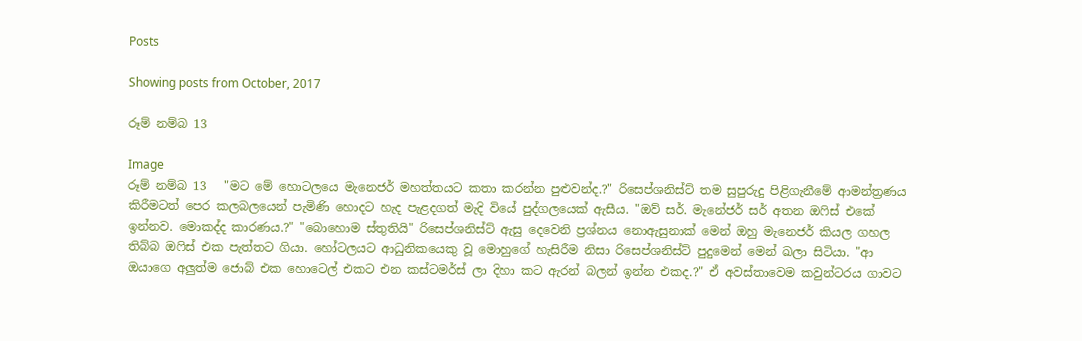Posts

Showing posts from October, 2017

රූම් නම්බ 13

Image
රූම් නම්බ 13   "මට මේ හොටලයෙ මැනෙජර් මහත්තයට කතා කරන්න පුළුවන්ද.?" රිසෙප්ශනිස්ට් තම සුපුරුදු පිළිගැනීමේ ආමන්ත්‍රණය කිරීමටත් පෙර කලබලයෙන් පැමිණි හොදට හැද පැළදගත් මැදි වියේ පුද්ගලයෙක් ඇසීය. "ඔව් සර්. මැනේජර් සර් අතන ඔෆිස් එකේ ඉන්නව. මොකද්ද කාරණය.?" "බොහොම ස්තුතියි" රිසෙප්ශනිස්ට් ඇසු දෙවෙනි ප්‍රශ්නය නොඇසුනාක් මෙන් ඔහු මැනෙජර් කියල ගහල තිබ්බ ඔෆිස් එක පැත්තට ගියා. හෝටලයට ආධුනිකයෙකු වූ මොහුගේ හැසිරීම නිසා රිසෙප්ශනිස්ට් පුදුමෙන් මෙන් ඛලා සිටියා. "ආ ඔයාගෙ අලුත්ම ජොබ් එක හොටෙල් එකට එන කස්ටමර්ස් ලා දිහා කට ඇරන් බලන් ඉන්න එකද.?" ඒ අවස්තාවෙම කවුන්ටරය ගාවට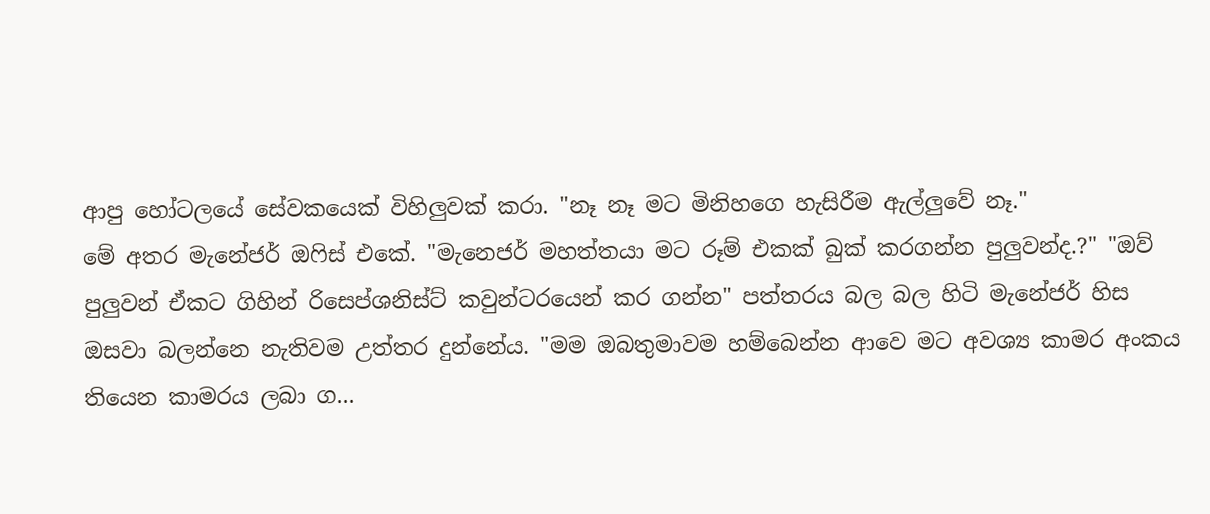ආපු හෝටලයේ සේවකයෙක් විහිලුවක් කරා. "නෑ නෑ මට මිනිහගෙ හැසිරීම ඇල්ලුවේ නෑ."                          මේ අතර මැනේජර් ඔෆිස් එකේ. "මැනෙජර් මහත්තයා මට රූම් එකක් බුක් කරගන්න පුලුවන්ද.?" "ඔව් පුලුවන් ඒකට ගිහින් රිසෙප්ශනිස්ට් කවුන්ටරයෙන් කර ගන්න" පත්තරය බල බල හිටි මැනේජර් හිස ඔසවා බලන්නෙ නැතිවම උත්තර දුන්නේය. "මම ඔබතුමාවම හම්බෙන්න ආවෙ මට අවශ්‍ය කාමර අංකය තියෙන කාමරය ලබා ග...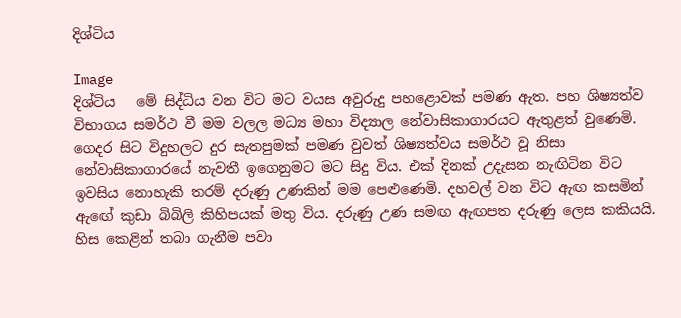දිශ්ටිය

Image
දිශ්ටිය   මේ සිද්ධිය වන විට මට වයස අවුරුදු පහළොවක්‌ පමණ ඇත. පහ ශිෂ්‍යත්ව විභාගය සමර්ථ වී මම වලල මධ්‍ය මහා විද්‍යාල නේවාසිකාගාරයට ඇතුළත් වුණෙමි. ගෙදර සිට විදුහලට දුර සැතපුමක්‌ පමණ වුවත් ශිෂ්‍යත්වය සමර්ථ වූ නිසා නේවාසිකාගාරයේ නැවතී ඉගෙනුමට මට සිදු විය. එක්‌ දිනක්‌ උදැසන නැඟිටින විට ඉවසිය නොහැකි තරම් දරුණු උණකින් මම පෙළුණෙමි. දහවල් වන විට ඇඟ කසමින් ඇඟේ කුඩා බිබිලි කිහිපයක්‌ මතු විය. දරුණු උණ සමඟ ඇඟපත දරුණු ලෙස කකියයි. හිස කෙළින් තබා ගැනීම පවා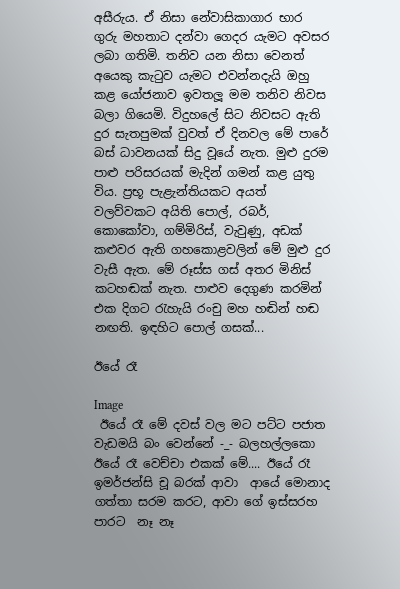අසීරුය. ඒ නිසා නේවාසිකාගාර භාර ගුරු මහතාට දන්වා ගෙදර යැමට අවසර ලබා ගතිමි. තනිව යන නිසා වෙනත් අයෙකු කැටුව යැමට එවන්නදැයි ඔහු කළ යෝජනාව ඉවතලූ මම තනිව නිවස බලා ගියෙමි. විදුහලේ සිට නිවසට ඇති දුර සැතපුමක්‌ වුවත් ඒ දිනවල මේ පාරේ බස්‌ ධාවනයක්‌ සිදු වූයේ නැත. මුළු දුරම පාළු පරිසරයක්‌ මැදින් ගමන් කළ යුතු විය. ප්‍රභූ පැළැන්තියකට අයත් වලව්වකට අයිති පොල්, රබර්, කොකෝවා, ගම්මිරිස්‌, වැවුණු, අඩක්‌ කළුවර ඇති ගහකොළවලින් මේ මුළු දුර වැසී ඇත. මේ රූස්‌ස ගස්‌ අතර මිනිස්‌ කටහඬක්‌ නැත. පාළුව දෙගුණ කරමින් එක දිගට රැහැයි රංචු මහ හඬින් හඬ නඟති. ඉඳහිට පොල් ගසක්...

ඊයේ රෑ

Image
 ඊයේ රෑ මේ දවස් වල මට පට්ට පජාත වැඩමයි බං වෙන්නේ -_- බලහල්ලකො ඊයේ රෑ වෙච්චා එකක් මේ.... ඊයේ රෑ ඉමර්ජන්සි චූ බරක් ආවා  ආයේ මොනාද ගත්තා සරම කරට, ආවා ගේ ඉස්සරහ පාරට  නෑ නෑ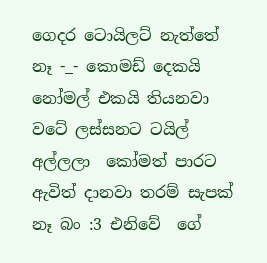ගෙදර ටොයිලට් නැත්තේ නෑ -_- කොමඩ් දෙකයි නෝමල් එකයි තියනවා  වටේ ලස්සනට ටයිල් අල්ලලා  කෝමත් පාරට ඇවිත් දානවා තරම් සැපක් නෑ බං :3 එනිවේ  ගේ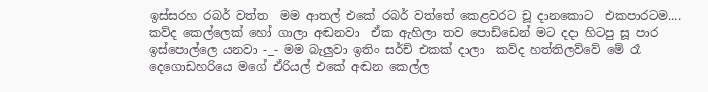ඉස්සරහ රබර් වත්ත  මම ආතල් එකේ රබර් වත්තේ කෙළවරට චූ දානකොට  එකපාරටම.... කව්ද කෙල්ලෙක් හෝ ගාලා අඬනවා  ඒක ඇහිලා තව පොඩ්ඩෙන් මට දදා හිටපු සූ පාර ඉස්පොල්ලෙ යනවා -_- මම බැලුවා ඉතිං සර්ච් එකක් දාලා  කව්ද හත්තිලව්වේ මේ රෑ දෙගොඩහරියෙ මගේ ඒරියල් එකේ අඬන කෙල්ල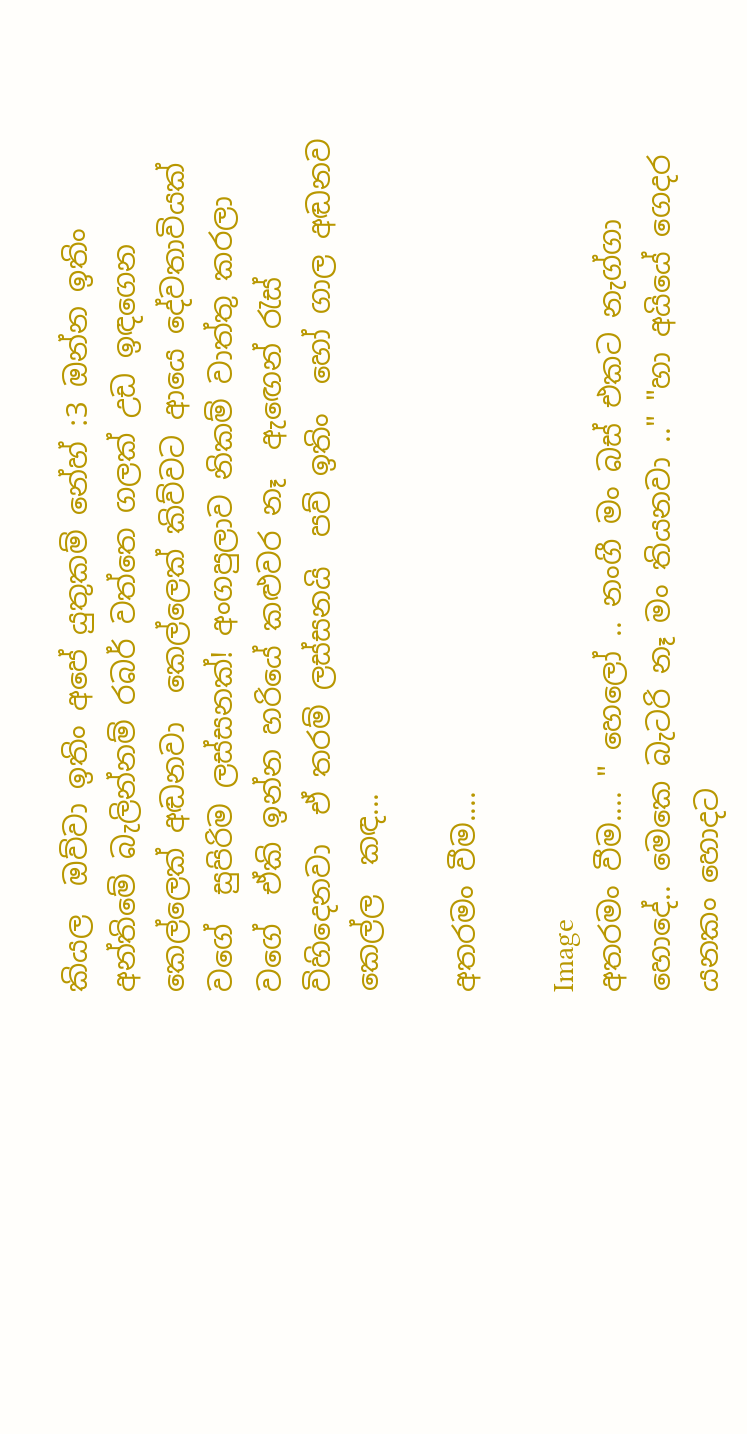කියල  ඔව්වා ඉතිං අපේ යුතුකම් නේහ් :3 ඔන්න ඉතිං අන්තිමේ බැලින්නම් රබර් වත්තෙ ගලක් උඩ ඉඳගෙන කෙල්ලෙක් අඬනවා  කෙල්ලෙක් කිව්වට ආයෙ දේවතාවියක් වගේ  සුපිරිම ලස්සනක්! අංගපුලාව නිකම් වාත්තු කරලා වගේ  ඒකි ඉන්න හරියේ කළුවර නෑ  ඇඟෙන් රැස් විහිදෙනවා  ඒ තරම් ලස්සනයි  පව් ඉතිං  හෝ ගාල අඬනව කෙල්ල  කඳ...

අතරමං වීම....

Image
අතරමං වීම.... " හෙලෝ .. නංගී මං බස් එකට නැග්ගා හොදේ.. මෙකෙ බැටරි නෑ මං තියනවා .." "හා අයියේ ගෙදර යනකං හොදට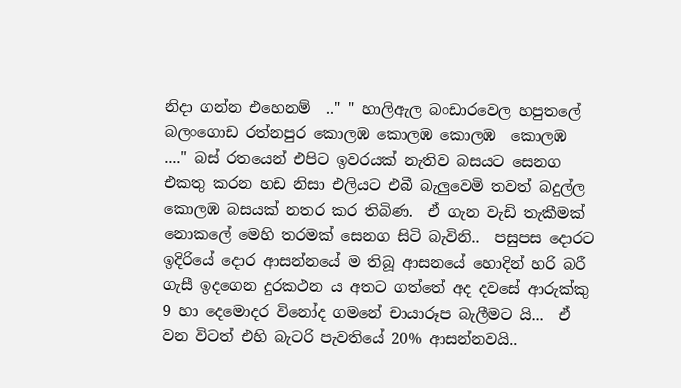නිදා ගන්න එහෙනම්  .." " හාලිඇල බංඩාරවෙල හපුතලේ බලංගොඩ රත්නපුර කොලඹ කොලඹ කොලඹ  කොලඹ  ...." බස් රතයෙන් එපිට ඉවරයක් නැතිව බසයට සෙනග එකතු කරන හඩ නිසා එලියට එබී බැලුවෙමි තවත් බදුල්ල කොලඹ බසයක් නතර කර තිබිණ.  ඒ ගැන වැඩි තැකීමක් නොකලේ මෙහි තරමක් සෙනග සිටි බැවිනි..  පසුපස දොරට ඉදිරියේ දොර ආසන්නයේ ම තිබූ ආසනයේ හොදින් හරි බරී ගැසී ඉදගෙන දුරකථන ය අතට ගත්තේ අද දවසේ ආරුක්කු 9 හා දෙමොදර විනෝද ගමනේ චායාරූප බැලීමට යි...  ඒ වන විටත් එහි බැටරි පැවතියේ 20% ආසන්නවයි..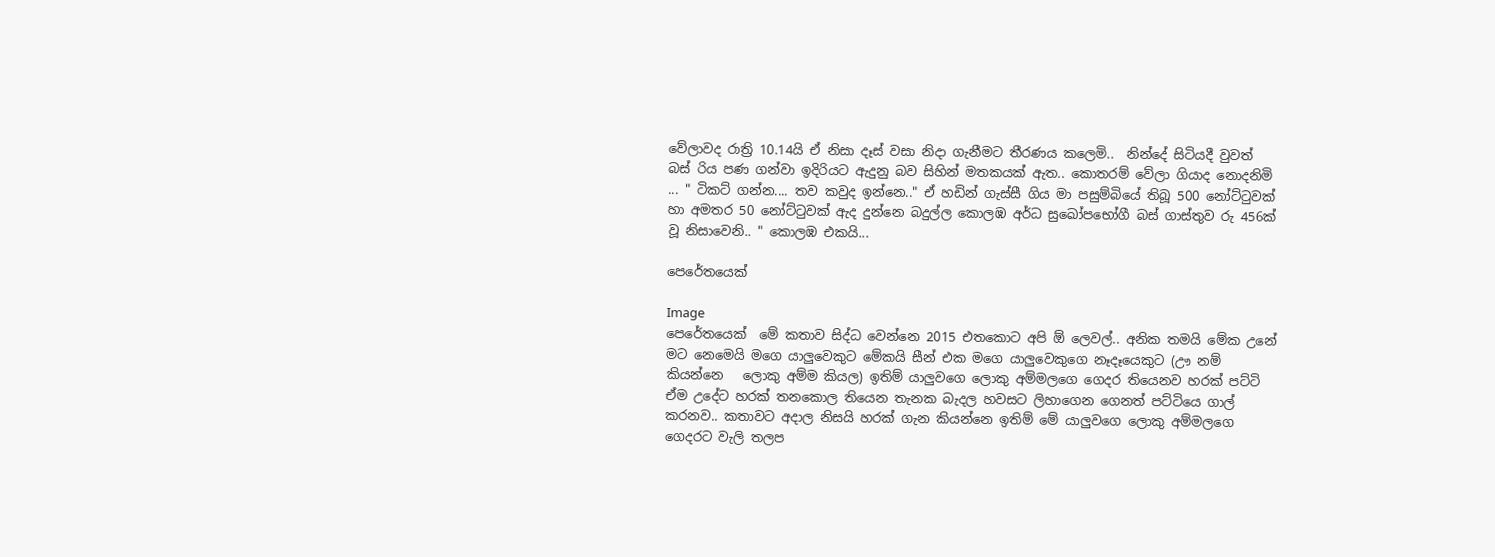වේලාවද රාත්‍රි 10.14යි ඒ නිසා දෑස් වසා නිදා ගැනීමට තීරණය කලෙමි..  නින්දේ සිටියදී වුවත් බස් රිය පණ ගන්වා ඉදිරියට ඇදුනු බව සිහින් මතකයක් ඇත.. කොතරම් වේලා ගියාද නොදනිමි ... " ටිකට් ගන්න.... තව කවුද ඉන්නෙ.." ඒ හඩින් ගැස්සී ගිය මා පසුම්බියේ තිබූ 500 නෝට්ටුවක් හා අමතර 50 නෝට්ටුවක් ඇද දුන්නෙ බදුල්ල කොලඹ අර්ධ සුඛෝපභෝගී බස් ගාස්තුව රු 456ක් වූ නිසාවෙනි.. " කොලඹ එකයි...

පෙරේතයෙක්

Image
පෙරේතයෙක්  මේ කතාව සිද්ධ වෙන්නෙ 2015 එතකොට අපි ඕ ලෙවල්.. අනික තමයි මේක උනේ මට නෙමෙයි මගෙ යාලුවෙකුට මේකයි සීන් එක මගෙ යාලුවෙකුගෙ නෑදෑයෙකුට (ඌ නම් කියන්නෙ   ලොකු අම්ම කියල) ඉතිම් යාලුවගෙ ලොකු අම්මලගෙ ගෙදර තියෙනව හරක් පට්ටි ඒම උදේට හරක් තනකොල තියෙන තැනක බැදල හවසට ලිහාගෙන ගෙනත් පට්ටියෙ ගාල් කරනව.. කතාවට අදාල නිසයි හරක් ගැන කියන්නෙ ඉතිම් මේ යාලුවගෙ ලොකු අම්මලගෙ ගෙදරට වැලි තලප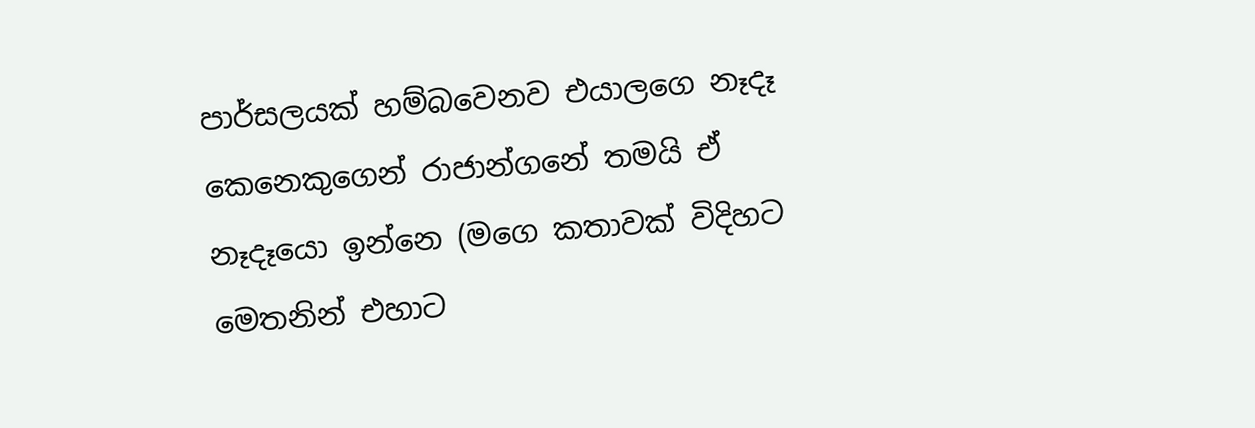පාර්සලයක් හම්බවෙනව එයාලගෙ නෑදෑ කෙනෙකුගෙන් රාජාන්ගනේ තමයි ඒ නෑදෑයො ඉන්නෙ (මගෙ කතාවක් විදිහට මෙතනින් එහාට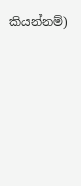කියන්නම්)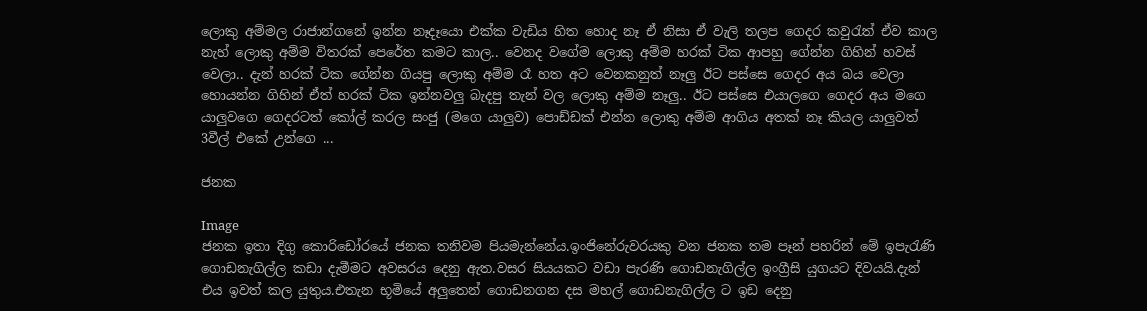ලොකු අම්මල රාජාන්ගනේ ඉන්න නෑදෑයො එක්ක වැඩිය හිත හොද නෑ ඒ නිසා ඒ වැලි තලප ගෙදර කවුරැත් ඒව කාල නැහ් ලොකු අම්ම විතරක් පෙරේත කමට කාල.. වෙනද වගේම ලොකු අම්ම හරක් ටික ආපහු ගේන්න ගිහින් හවස් වෙලා.. දැන් හරක් ටික ගේන්න ගියපු ලොකු අම්ම රෑ හත අට වෙනකනුත් නෑලු ඊට පස්සෙ ගෙදර අය බය වෙලා හොයන්න ගිහින් ඒත් හරක් ටික ඉන්නවලු බැදපු තැන් වල ලොකු අම්ම නෑලු.. ඊට පස්සෙ එයාලගෙ ගෙදර අය මගෙ යාලුවගෙ ගෙදරටත් කෝල් කරල සංජු (මගෙ යාලුව) පොඩ්ඩක් එන්න ලොකු අම්ම ආගිය අතක් නෑ කියල යාලුවත් 3වීල් එකේ උන්ගෙ ...

ජනක

Image
ජනක ඉතා දිගු කොරිඩෝරයේ ජනක තනිවම පියමැන්නේය.ඉංජිනේරුවරයකු වන ජනක තම පෑන් පහරින් මේ ඉපැරැණි ගොඩනැගිල්ල කඩා දැමීමට අවසරය දෙනු ඇත.වසර සියයකට වඩා පැරණි ගොඩනැගිල්ල ඉංග්‍රීසි යුගයට දිවයයි.දැන් එය ඉවත් කල යුතුය.එතැන භූමියේ අලුතෙන් ගොඩනගන දස මහල් ගොඩනැගිල්ල ට ඉඩ දෙනු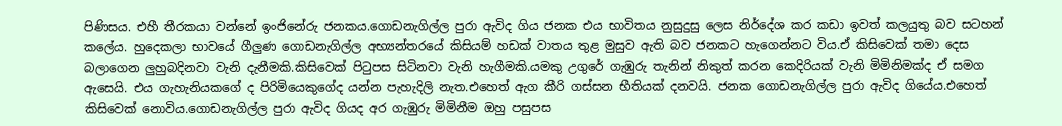පිණිසය. එහී තීරකයා වන්නේ ඉංජිනේරු ජනකය.ගොඩනැගිල්ල පුරා ඇවිද ගිය ජනක එය භාවිතය නුසුදුසු ලෙස නිර්දේශ කර කඩා ඉවත් කලයුතු බව සටහන් කලේය. හුදෙකලා භාවයේ ගීලුණ ගොඩනැගිල්ල අභ්‍යන්තරයේ කිසියම් හඩක් වාතය තුළ මුසුව ඇති බව ජනකට හැගෙන්නට විය.ඒ කිසිවෙක් තමා දෙස බලාගෙන ලුහුබදිනවා වැනි දැනීමකි.කිසිවෙක් පිටුපස සිටිනවා වැනි හැගීමකි.යමකු උගුරේ ගැඹුරු තැනින් නිකුත් කරන කෙදිරියක් වැනි මිමිනිමක්ද ඒ සමග ඇසෙයි. එය ගැහැනියකගේ ද පිරිමියෙකුගේද යන්න පැහැදිලි නැත.එහෙත් ඇග කීරි ගස්සන භීතියක් දනවයි. ජනක ගොඩනැගිල්ල පුරා ඇවිද ගියේය.එහෙත් කිසිවෙක් නොවිය.ගොඩනැගිල්ල පුරා ඇවිද ගියද අර ගැඹුරු මිමිනීම ඔහු පසුපස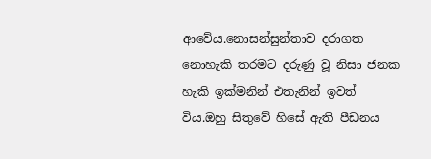ආවේය.නොසන්සුන්තාව දරාගත නොහැකි තරමට දරුණු වූ නිසා ජනක හැකි ඉක්මනින් එතැනින් ඉවත් විය.ඔහු සිතුවේ හිසේ ඇති පීඩනය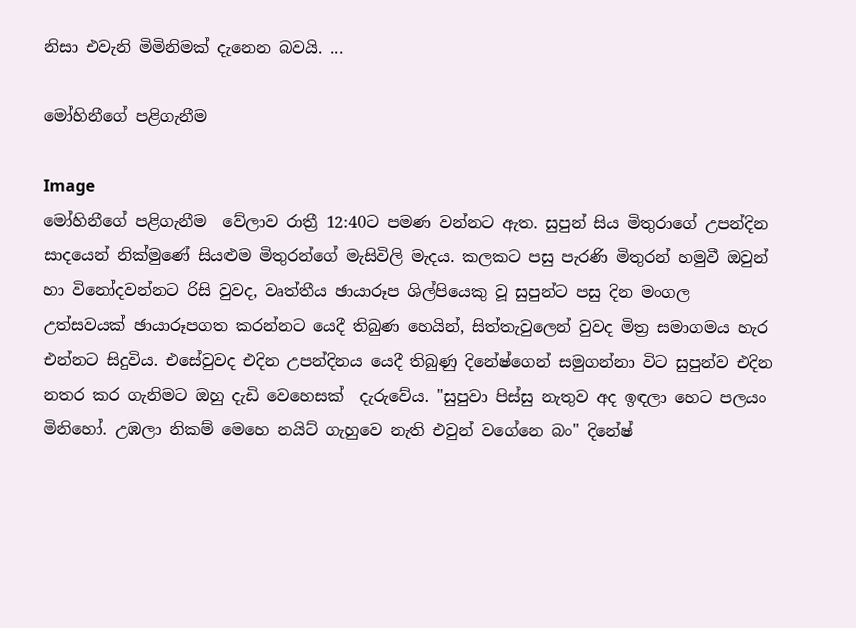නිසා එවැනි මිමිනිමක් දැනෙන බවයි. ...

මෝහිනීගේ පළිගැනීම

Image
මෝහිනීගේ පළිගැනීම  වේලාව රාත්‍රී 12:40ට පමණ වන්නට ඇත. සුපුන් සිය මිතුරාගේ උපන්දින සාදයෙන් නික්මුණේ සියළුම මිතුරන්ගේ මැසිවිලි මැදය. කලකට පසු පැරණි මිතුරන් හමුවී ඔවුන් හා විනෝදවන්නට රිසි වුවද, වෘත්තීය ඡායාරූප ශිල්පියෙකු වූ සුපුන්ට පසු දින මංගල උත්සවයක් ඡායාරූපගත කරන්නට යෙදී තිබුණ හෙයින්, සිත්තැවුලෙන් වුවද මිත්‍ර සමාගමය හැර එන්නට සිදුවිය. එසේවුවද එදින උපන්දිනය යෙදී තිබුණු දිනේෂ්ගෙන් සමුගන්නා විට සුපුන්ව එදින නතර කර ගැනිමට ඔහු දැඩි වෙහෙසක්  දැරුවේය. "සුපුවා පිස්සු නැතුව අද ඉඳලා හෙට පලයං මිනිහෝ. උඹලා නිකම් මෙහෙ නයිට් ගැහුවෙ නැති එවුන් වගේනෙ බං" දිනේෂ්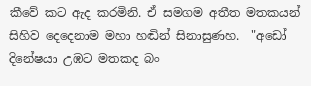කීවේ කට ඇද කරමිනි. ඒ සමගම අතීත මතකයන් සිහිව දෙදෙනාම මහා හඬින් සිනාසුණහ.  "අඩෝ දිනේෂයා උඹට මතකද බං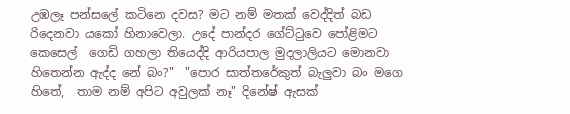උඹලෑ පන්සලේ කටිනෙ දවස? මට නම් මතක් වෙද්දිත් බඩ රිදෙනවා යකෝ හිනාවෙලා. උදේ පාන්දර ගේට්ටුවෙ පෝළිමට  කෙසෙල්  ගෙඩි ගහලා තියෙද්දි ආරියපාල මුදලාලියට මොනවා හිතෙන්න ඇද්ද නේ බං?"  "පොර සාත්තරේකුත් බැලුවා බං මගෙ හිතේ,  තාම නම් අපිට අවුලක් නෑ" දිනේෂ් ඇසක්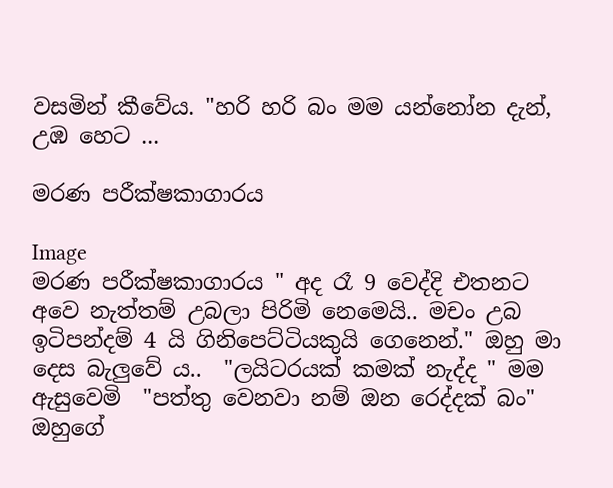වසමින් කීවේය. "හරි හරි බං මම යන්නෝන දැන්, උඹ හෙට ...

මරණ පරීක්ෂකාගාරය

Image
මරණ පරීක්ෂකාගාරය " අද රෑ 9 වෙද්දි එතනට අවෙ නැත්තම් උබලා පිරිමි නෙමෙයි.. මචං උබ ඉටිපන්දම් 4 යි ගිනිපෙට්ටියකුයි ගෙනෙන්." ඔහු මා දෙස බැලුවේ ය..  "ලයිටරයක් කමක් නැද්ද " මම ඇසුවෙමි  "පත්තු වෙනවා නම් ඔන රෙද්දක් බං" ඔහුගේ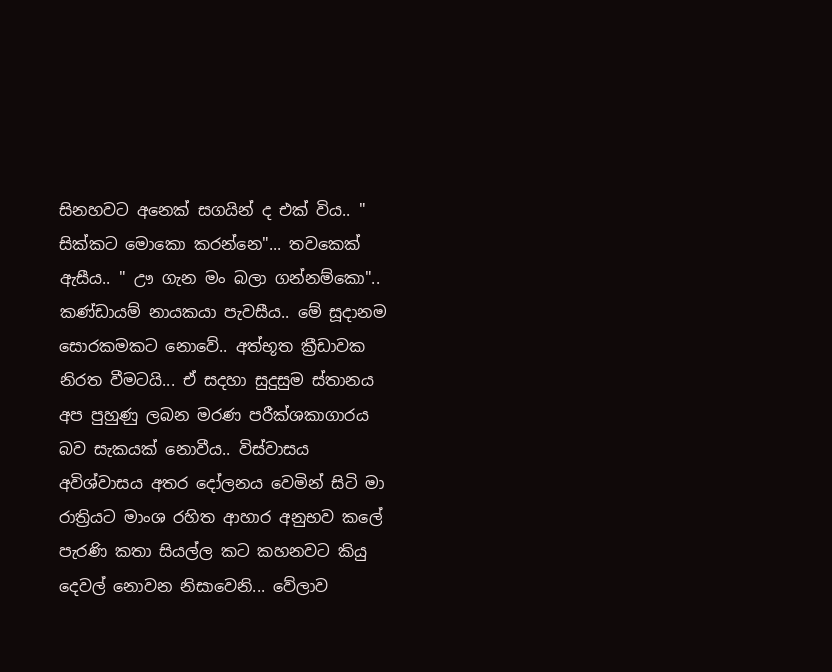සිනහවට අනෙක් සගයින් ද එක් විය.. "  සික්කට මොකො කරන්නෙ"... තවකෙක් ඇසීය.. " ඌ ගැන මං බලා ගන්නම්කො".. කණ්ඩායම් නායකයා පැවසීය.. මේ සූදානම සොරකමකට නොවේ.. අත්භූත ක්‍රීඩාවක නිරත වීමටයි... ඒ සදහා සුදුසුම ස්තානය අප පුහුණු ලබන මරණ පරීක්ශකාගාරය බව සැකයක් නොවීය.. විස්වාසය අවිශ්වාසය අතර දෝලනය වෙමින් සිටි මා රාත්‍රියට මාංශ රහිත ආහාර අනුභව කලේ පැරණි කතා සියල්ල කට කහනවට කියු දෙවල් නොවන නිසාවෙනි... වේලාව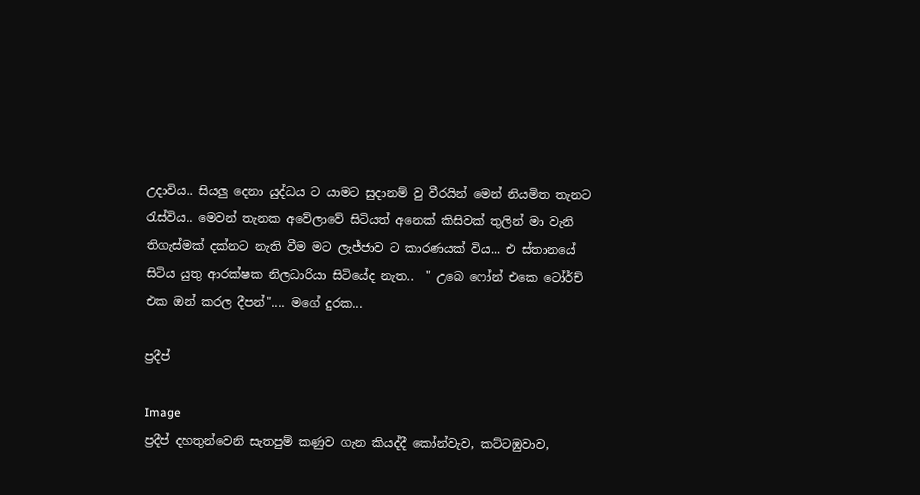උදාවිය.. සියලු දෙනා යුද්ධය ට යාමට සුදානම් වු වීරයින් මෙන් නියමිත තැනට රැස්විය.. මෙවන් තැනක අවේලාවේ සිටියත් අනෙක් කිසිවක් තුලින් මා වැනි තිගැස්මක් දක්නට නැති වීම මට ලැජ්ජාව ට කාරණයක් විය... එ ස්තානයේ සිටිය යුතු ආරක්ෂක නිලධාරියා සිටියේද නැත..  " උබෙ ෆෝන් එකෙ ටෝර්ච් එක ඔන් කරල දීපන්".... මගේ දුරක...

ප්‍රදීප්

Image
ප්‍රදීප් දහතුන්වෙනි සැතපුම් කණුව ගැන කියද්දී කෝන්වැව, කට්ටඹුවාව,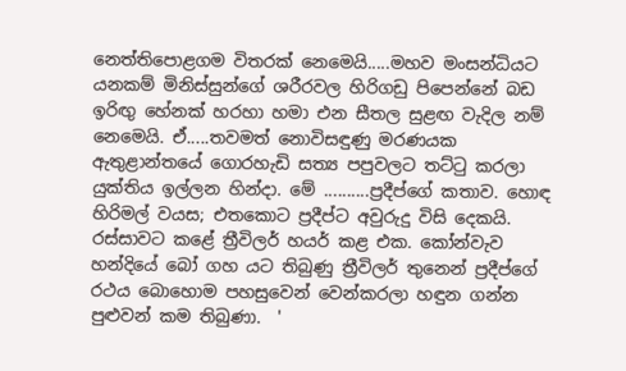නෙත්තිපොළගම විතරක් නෙමෙයි.....මහව මංසන්ධියට යනකම් මිනිස්සුන්ගේ ශරීරවල හිරිගඩු පිපෙන්නේ බඩ ඉරිඟු හේනක් හරහා හමා එන සීතල සුළඟ වැදිල නම් නෙමෙයි. ඒ.....තවමත් නොවිසඳුණු මරණයක ඇතුළාන්තයේ ගොරහැඩි සත්‍ය පපුවලට තට්ටු කරලා යුක්තිය ඉල්ලන හින්දා. මේ ..........ප්‍රදීප්ගේ කතාව. හොඳ හිරිමල් වයස; එතකොට ප්‍රදීප්ට අවුරුදු විසි දෙකයි. රස්සාවට කළේ ත්‍රීවිලර් හයර් කළ එක. කෝන්වැව හන්දියේ බෝ ගහ යට තිබුණු ත්‍රීවිලර් තුනෙන් ප්‍රදීප්ගේ රථය බොහොම පහසුවෙන් වෙන්කරලා හඳුන ගන්න පුළුවන් කම තිබුණා.  '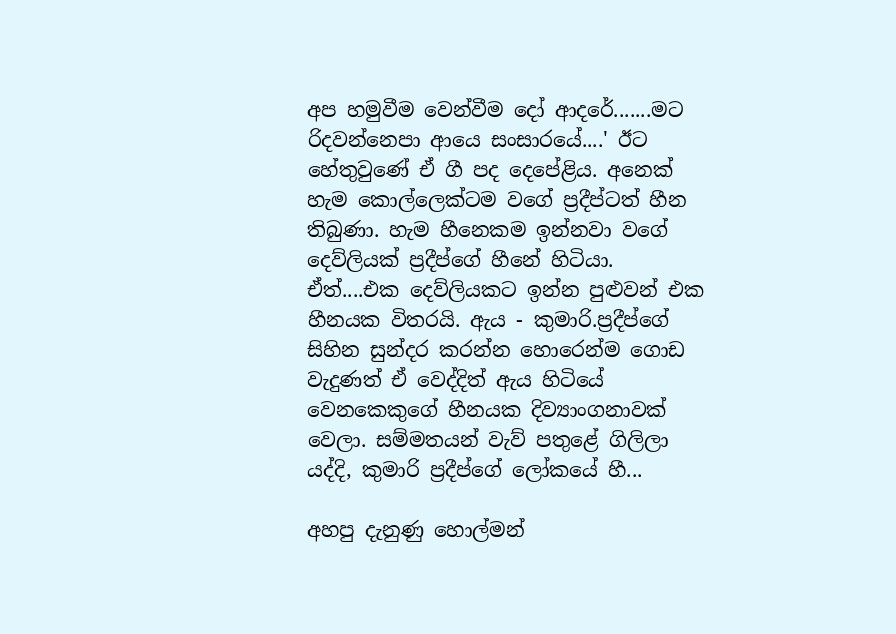අප හමුවීම වෙන්වීම දෝ ආදරේ.......මට රිදවන්නෙපා ආයෙ සංසාරයේ....' ඊට හේතුවුණේ ඒ ගී පද දෙපේළිය. අනෙක් හැම කොල්ලෙක්ටම වගේ ප්‍රදීප්ටත් හීන තිබුණා. හැම හීනෙකම ඉන්නවා වගේ දෙව්ලියක් ප්‍රදීප්ගේ හීනේ හිටියා. ඒත්....එක දෙව්ලියකට ඉන්න පුළුවන් එක හීනයක විතරයි. ඇය - කුමාරි.ප්‍රදීප්ගේ සිහින සුන්දර කරන්න හොරෙන්ම ගොඩ වැදුණත් ඒ වෙද්දිත් ඇය හිටියේ වෙනකෙකුගේ හීනයක දිව්‍යාංගනාවක් වෙලා. සම්මතයන් වැව් පතුළේ ගිලිලා යද්දි, කුමාරි ප්‍රදීප්ගේ ලෝකයේ හී...

අහපු දැනුණු හොල්මන්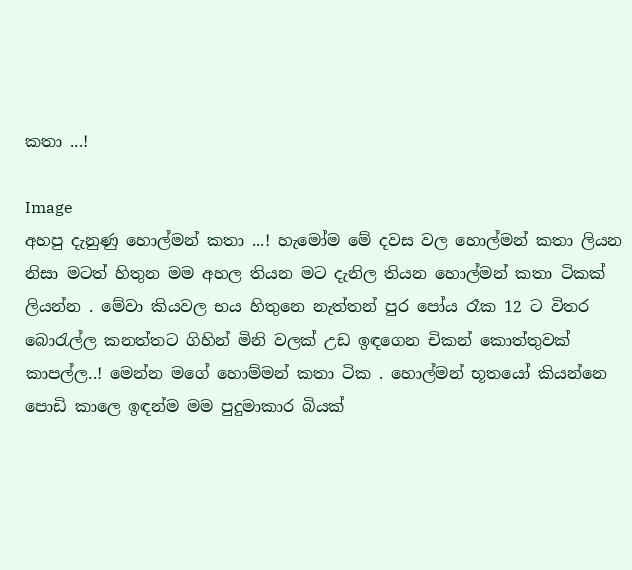කතා ...!

Image
අහපු දැනුණු හොල්මන් කතා ...! හැමෝම මේ දවස වල හොල්මන් කතා ලියන නිසා මටත් හිතුන මම අහල තියන මට දැනිල තියන හොල්මන් කතා ටිකක් ලියන්න . මේවා කියවල භය හිතුනෙ නැත්තන් පුර පෝය රෑක 12 ට විතර බොරැල්ල කනත්තට ගිහින් මිනි වලක් උඩ ඉඳගෙන චිකන් කොත්තුවක් කාපල්ල..! මෙන්න මගේ හොම්මන් කතා ටික . හොල්මන් භූතයෝ කියන්නෙ පොඩි කාලෙ ඉඳන්ම මම පුදුමාකාර බියක්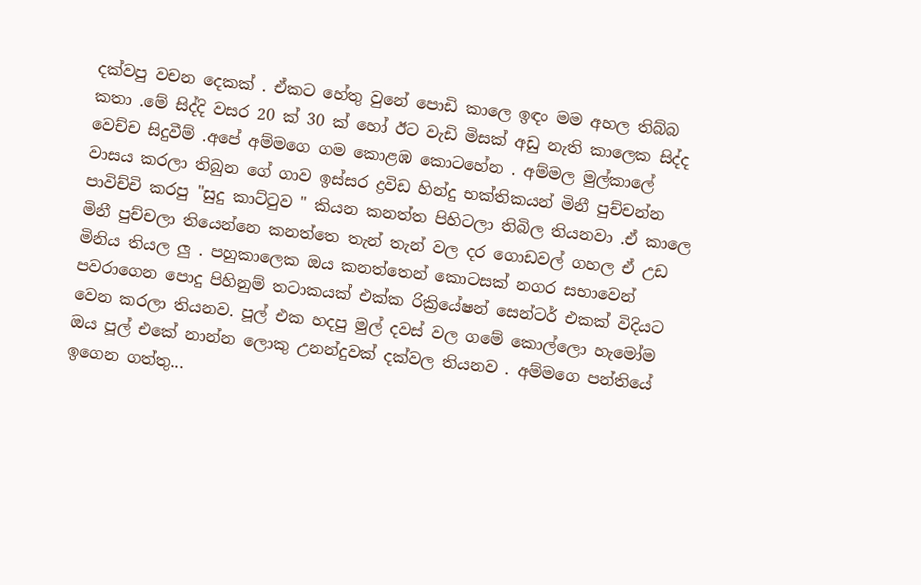දක්වපු වචන දෙකක් . ඒකට හේතු වුනේ පොඩි කාලෙ ඉඳං මම අහල තිබ්බ කතා .මේ සිද්දි වසර 20 ක් 30 ක් හෝ ඊට වැඩි මිසක් අඩු නැති කාලෙක සිද්ද වෙච්ච සිදුවීම් .අපේ අම්මගෙ ගම කොළඹ කොටහේන . අම්මල මුල්කාලේ වාසය කරලා තිබුන ගේ ගාව ඉස්සර ද්‍රවිඩ හින්දු භක්තිකයන් මිනී පුච්චන්න පාවිච්චි කරපු "සුදු කාට්ටුව " කියන කනත්ත පිහිටලා තිබිල තියනවා .ඒ කාලෙ මිනී පුච්චලා තියෙන්නෙ කනත්තෙ තැන් තැන් වල දර ගොඩවල් ගහල ඒ උඩ මිනිය තියල ලු . පහුකාලෙක ඔය කනත්තෙන් කොටසක් නගර සභාවෙන් පවරාගෙන පොදු පිහිනුම් තටාකයක් එක්ක රික්‍රියේෂන් සෙන්ටර් එකක් විදියට වෙන කරලා තියනව. පූල් එක හදපු මුල් දවස් වල ගමේ කොල්ලො හැමෝම ඔය පූල් එකේ නාන්න ලොකු උනන්දුවක් දක්වල තියනව . අම්මගෙ පන්තියේ ඉගෙන ගත්තු...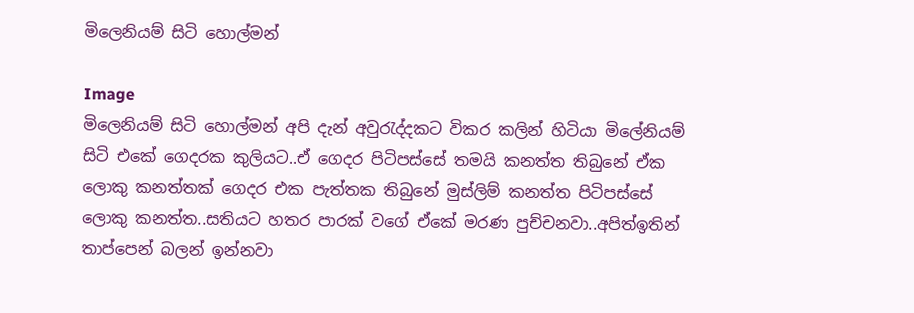මිලෙනියම් සිටි හොල්මන්

Image
මිලෙනියම් සිටි හොල්මන් අපි දැන් අවුරැද්දකට විකර කලින් හිටියා මිලේනියම් සිටි එකේ ගෙදරක කුලියට..ඒ ගෙදර පිටිපස්සේ තමයි කනත්ත තිබුනේ ඒක ලොකු කනත්තක් ගෙදර එක පැත්තක තිබුනේ මුස්ලිම් කනත්ත පිටිපස්සේ ලොකු කනත්ත..සතියට හතර පාරක් වගේ ඒකේ මරණ පුච්චනවා..අපිත්ඉතින් තාප්පෙන් බලන් ඉන්නවා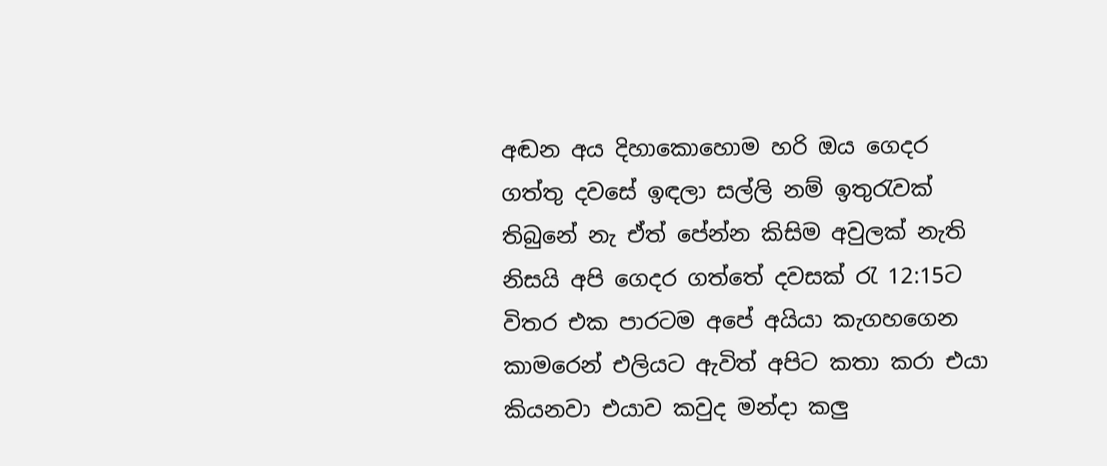අඬන අය දිහාකොහොම හරි ඔය ගෙදර ගත්තු දවසේ ඉඳලා සල්ලි නම් ඉතුරැවක් තිබුනේ නැ ඒත් පේන්න කිසිම අවුලක් නැති නිසයි අපි ගෙදර ගත්තේ දවසක් රැ 12:15ට විතර එක පාරටම අපේ අයියා කැගහගෙන කාමරෙන් එලියට ඇවිත් අපිට කතා කරා එයා කියනවා එයාව කවුද මන්දා කලු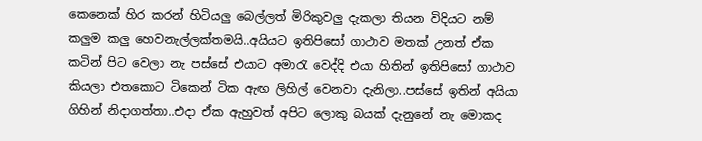කෙනෙක් හිර කරන් හිටියලු බෙල්ලත් මිරිකුවලු දැකලා තියන විදියට නම් කලුම කලු හෙවනැල්ලක්තමයි..අයියට ඉතිපිසෝ ගාථාව මතක් උනත් ඒක කටින් පිට වෙලා නැ පස්සේ එයාට අමාරැ වෙද්දි එයා හිතින් ඉතිපිසෝ ගාථාව කියලා එතකොට ටිකෙන් ටික ඇඟ ලිහිල් වෙනවා දැනිලා..පස්සේ ඉතින් අයියා ගිහින් නිදාගත්තා..එදා ඒක ඇහුවත් අපිට ලොකු බයක් දැනුනේ නැ මොකද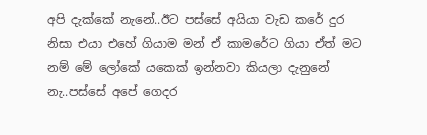අපි දැක්කේ නැනේ..ඊට පස්සේ අයියා වැඩ කරේ දුර නිසා එයා එහේ ගියාම මන් ඒ කාමරේට ගියා ඒත් මට නම් මේ ලෝකේ යකෙක් ඉන්නවා කියලා දැනුනේ නැ..පස්සේ අපේ ගෙදර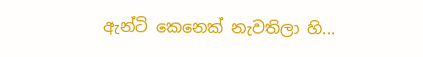ඇන්ටි කෙනෙක් නැවතිලා හි...